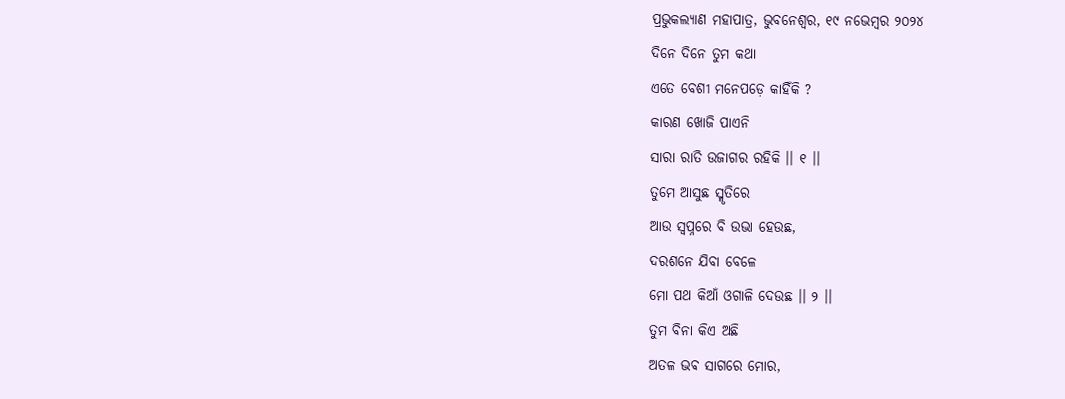ପ୍ରଭୁକଲ୍ୟାଣ ମହାପାତ୍ର, ଭୁବନେଶ୍ୱର, ୧୯ ନଭେମ୍ବର ୨୦୨୪
ଦିନେ ଦିନେ ତୁମ କଥା
ଏତେ ବେଶୀ ମନେପଡ଼େ କାହିଁକି ?
କାରଣ ଖୋଜି ପାଏନି
ସାରା ରାତି ଉଜାଗର ରହିକି ।। ୧ ।।
ତୁମେ ଆସୁଛ ସ୍ମୃତିରେ
ଆଉ ସ୍ୱପ୍ନରେ ବି ଉଭା ହେଉଛ,
ଦରଶନେ ଯିବା ବେଳେ
ମୋ ପଥ କିଆଁ ଓଗାଳି ଦେଉଛ ।। ୨ ।।
ତୁମ ବିନା କିଏ ଅଛି
ଅତଳ ଭଵ ସାଗରେ ମୋର,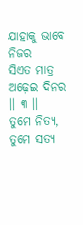ଯାହାକୁ ଭାବେ ନିଜର
ସିଏତ ମାତ୍ର ଅଢ଼େଇ ଦିନର ।। ୩ ।।
ତୁମେ ନିତ୍ୟ, ତୁମେ ସତ୍ୟ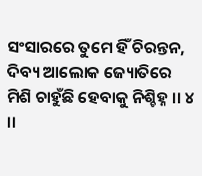ସଂସାରରେ ତୁମେ ହିଁ ଚିରନ୍ତନ,
ଦିବ୍ୟ ଆଲୋକ ଜ୍ୟୋତିରେ
ମିଶି ଚାହୁଁଛି ହେବାକୁ ନିଶ୍ଚିହ୍ନ ।। ୪ ।।